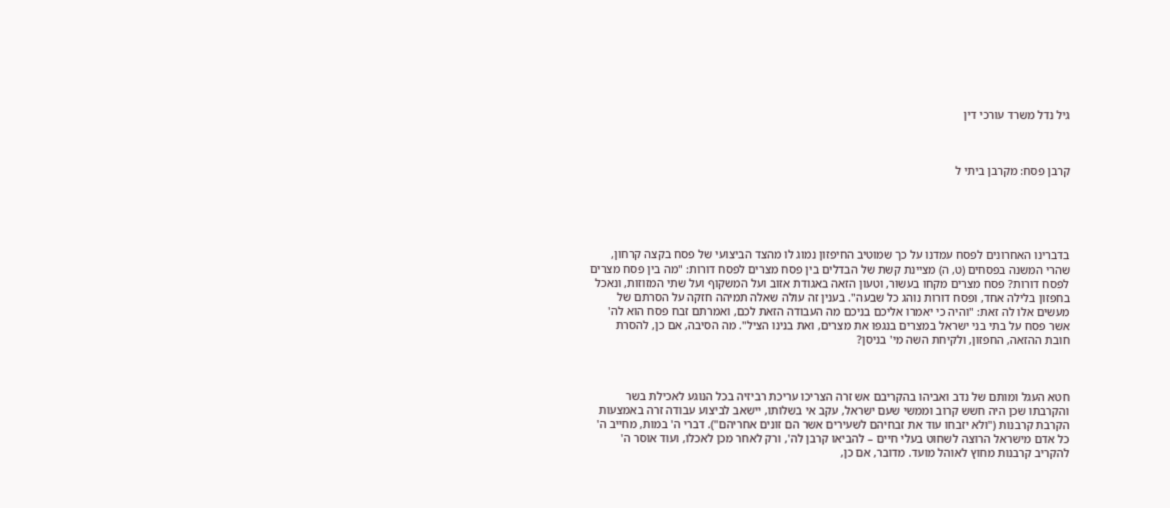גיל נדל משרד עורכי דין



קרבן פסח: מקרבן ביתי ל





בדברינו האחרונים לפסח עמדנו על כך שמוטיב החיפזון נמוג לו מהצד הביצועי של פסח בקצה קרחון, שהרי המשנה בפסחים (ט, ה) מציינת קשת של הבדלים בין פסח מצרים לפסח דורות: "מה בין פסח מצרים לפסח דורות? פסח מצרים מקחו בעשור, וטעון הזאה באגודת אזוב ועל המשקוף ועל שתי המזוזות, ונאכל בחפזון בלילה אחד, ופסח דורות נוהג כל שבעה". בענין זה עולה שאלה תמיהה חזקה על הסרתם של מעשים אלו לה זאת: "והיה כי יאמרו אליכם בניכם מה העבודה הזאת לכם, ואמרתם זבח פסח הוא לה' אשר פסח על בתי בני ישראל במצרים בנגפו את מצרים, ואת בנינו הציל". מה הסיבה, אם כן, להסרת חובת ההזאה, החפזון, ולקיחת השה מי' בניסן?



חטא העגל ומותם של נדב ואביהו בהקריבם אש זרה הצריכו עריכת רביזיה בכל הנוגע לאכילת בשר והקרבתו שכן היה חשש קרוב וממשי שעם ישראל, עקב אי בשלותו, יישאב לביצוע עבודה זרה באמצעות הקרבת קרבנות ("ולא יזבחו עוד את זבחיהם לשעירים אשר הם זונים אחריהם"). דברי ה' במות, מחייב ה' כל אדם מישראל הרוצה לשחוט בעלי חיים – להביאו קרבן לה', ורק לאחר מכן לאכלו, ועוד אוסר ה' להקריב קרבנות מחוץ לאוהל מועד. מדובר, אם כן,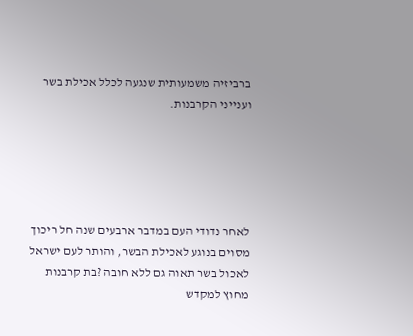ברביזיה משמעותית שנגעה לכלל אכילת בשר וענייני הקרבנות.





לאחר נדודי העם במדבר ארבעים שנה חל ריכוך מסוים בנוגע לאכילת הבשר, והותר לעם ישראל לאכול בשר תאוה גם ללא חובה ?בת קרבנות מחוץ למקדש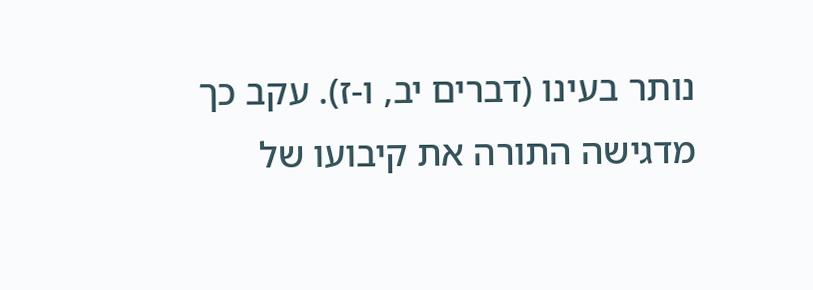נותר בעינו (דברים יב, ו-ז). עקב כך מדגישה התורה את קיבועו של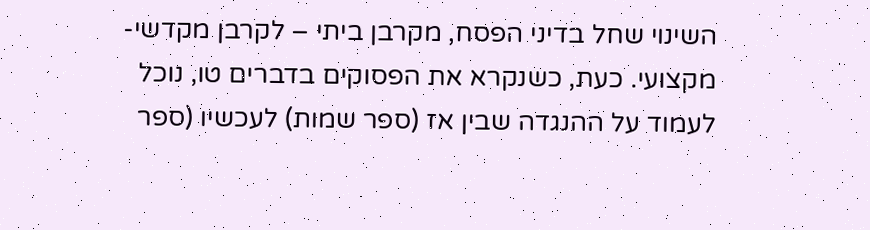השינוי שחל בדיני הפסח, מקרבן ביתי – לקרבן מקדשי-מקצועי. כעת, כשנקרא את הפסוקים בדברים טו, נוכל לעמוד על ההנגדה שבין אז (ספר שמות) לעכשיו (ספר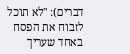דברים): "לא תוכל לזבוח את הפסח באחד שעריך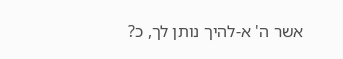אשר ה' א-להיך נותן לך, כ?